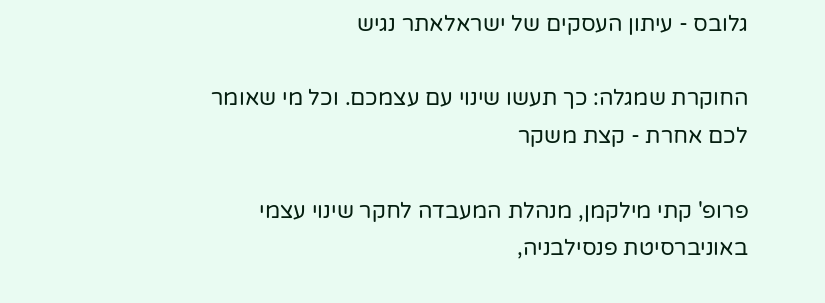גלובס - עיתון העסקים של ישראלאתר נגיש

החוקרת שמגלה: כך תעשו שינוי עם עצמכם. וכל מי שאומר לכם אחרת - קצת משקר

פרופ' קתי מילקמן, מנהלת המעבדה לחקר שינוי עצמי באוניברסיטת פנסילבניה,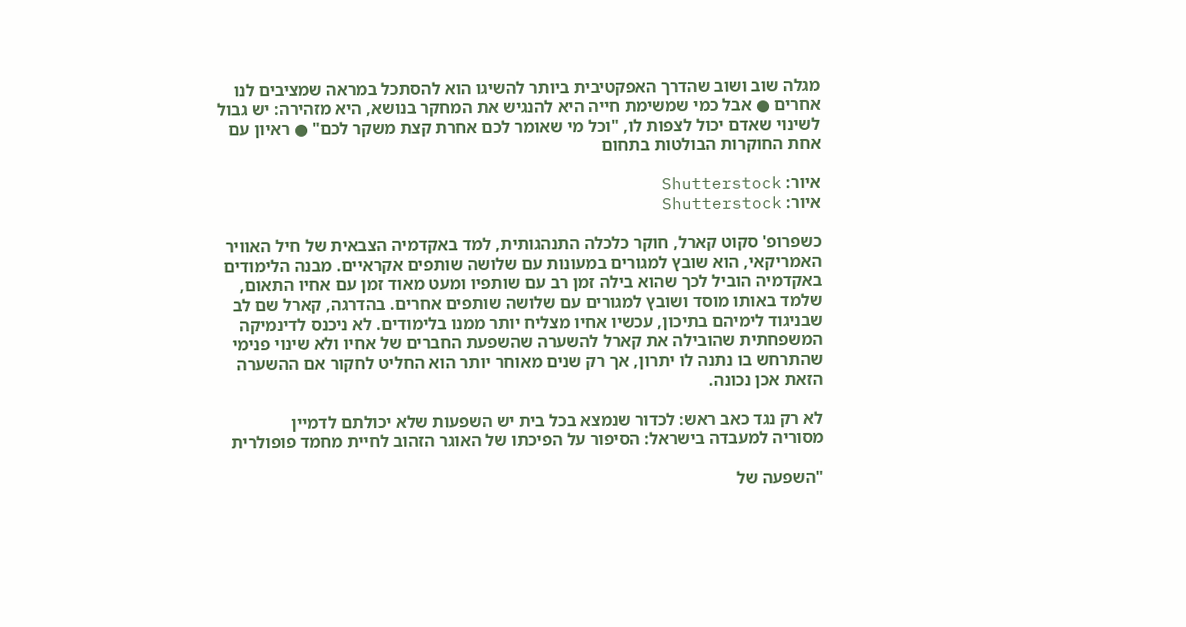מגלה שוב ושוב שהדרך האפקטיבית ביותר להשיגו הוא להסתכל במראה שמציבים לנו אחרים ● אבל כמי שמשימת חייה היא להנגיש את המחקר בנושא, היא מזהירה: יש גבול לשינוי שאדם יכול לצפות לו, "וכל מי שאומר לכם אחרת קצת משקר לכם" ● ראיון עם אחת החוקרות הבולטות בתחום

איור: Shutterstock
איור: Shutterstock

כשפרופ' סקוט קארל, חוקר כלכלה התנהגותית, למד באקדמיה הצבאית של חיל האוויר האמריקאי, הוא שובץ למגורים במעונות עם שלושה שותפים אקראיים. מבנה הלימודים באקדמיה הוביל לכך שהוא בילה זמן רב עם שותפיו ומעט מאוד זמן עם אחיו התאום, שלמד באותו מוסד ושובץ למגורים עם שלושה שותפים אחרים. בהדרגה, קארל שם לב שבניגוד לימיהם בתיכון, עכשיו אחיו מצליח יותר ממנו בלימודים. לא ניכנס לדינמיקה המשפחתית שהובילה את קארל להשערה שהשפעת החברים של אחיו ולא שינוי פנימי שהתרחש בו נתנה לו יתרון, אך רק שנים מאוחר יותר הוא החליט לחקור אם ההשערה הזאת אכן נכונה.

לא רק נגד כאב ראש: לכדור שנמצא בכל בית יש השפעות שלא יכולתם לדמיין
מסוריה למעבדה בישראל: הסיפור על הפיכתו של האוגר הזהוב לחיית מחמד פופולרית

"השפעה של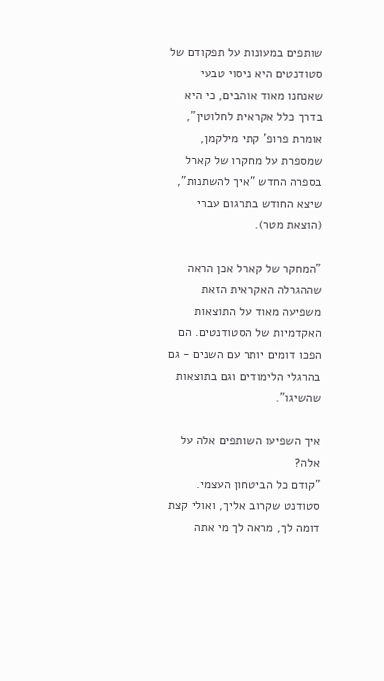שותפים במעונות על תפקודם של סטודנטים היא ניסוי טבעי שאנחנו מאוד אוהבים, כי היא בדרך כלל אקראית לחלוטין", אומרת פרופ' קתי מילקמן, שמספרת על מחקרו של קארל בספרה החדש "איך להשתנות", שיצא החודש בתרגום עברי (הוצאת מטר).

"המחקר של קארל אכן הראה שההגרלה האקראית הזאת משפיעה מאוד על התוצאות האקדמיות של הסטודנטים. הם הפכו דומים יותר עם השנים - גם בהרגלי הלימודים וגם בתוצאות שהשיגו".

איך השפיעו השותפים אלה על אלה?
"קודם כל הביטחון העצמי. סטודנט שקרוב אליך, ואולי קצת דומה לך, מראה לך מי אתה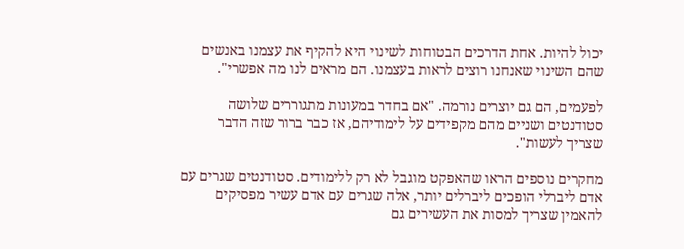יכול להיות. אחת הדרכים הבטוחות לשינוי היא להקיף את עצמנו באנשים שהם השינוי שאנחנו רוצים לראות בעצמנו. הם מראים לנו מה אפשרי".

לפעמים, הם גם יוצרים נורמה. "אם בחדר במעונות מתגוררים שלושה סטודנטים ושניים מהם מקפידים על לימודיהם, אז כבר ברור שזה הדבר שצריך לעשות".

מחקרים נוספים הראו שהאפקט מוגבל לא רק ללימודים. סטודנטים שגרים עם אדם ליברלי הופכים ליברלים יותר, אלה שגרים עם אדם עשיר מפסיקים להאמין שצריך למסות את העשירים גם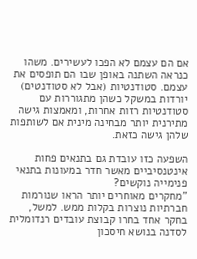אם הם עצמם לא הפכו לעשירים. משהו כנראה השתנה באופן שבו הם תופסים את עצמם. סטודנטיות (אבל לא סטודנטים) יורדות במשקל כשהן מתגוררות עם סטודנטיות רזות אחרות, ומאמצות גישה מתירנית יותר מבחינה מינית אם לשותפות שלהן גישה כזאת.

השפעה כזו עובדת גם בתנאים פחות אינטנסיביים מאשר חדר במעונות בתנאי פנימייה נוקשים?
"מחקרים מאוחרים יותר הראו שנורמות חברתיות נוצרות בקלות ממש. למשל, בחקר אחד בחרו קבוצת עובדים רנדומלית לסדנה בנושא חיסכון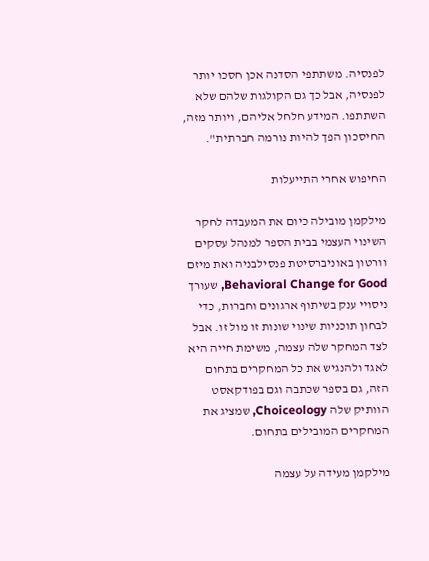לפנסיה. משתתפי הסדנה אכן חסכו יותר לפנסיה, אבל כך גם הקולגות שלהם שלא השתתפו. המידע חלחל אליהם, ויותר מזה, החיסכון הפך להיות נורמה חברתית".

החיפוש אחרי התייעלות

מילקמן מובילה כיום את המעבדה לחקר השינוי העצמי בבית הספר למנהל עסקים וורטון באוניברסיטת פנסילבניה ואת מיזם Behavioral Change for Good, שעורך ניסויי ענק בשיתוף ארגונים וחברות, כדי לבחון תוכניות שינוי שונות זו מול זו. אבל לצד המחקר שלה עצמה, משימת חייה היא לאגד ולהנגיש את כל המחקרים בתחום הזה, גם בספר שכתבה וגם בפודקאסט הוותיק שלה Choiceology, שמציג את המחקרים המובילים בתחום.

מילקמן מעידה על עצמה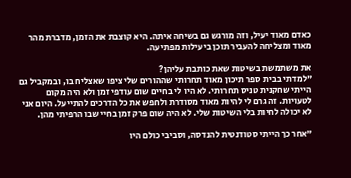כאדם מאוד יעיל, וזה מורגש גם בשיחה איתה. היא קוצבת את הזמן, מדברת מהר מאוד ומצליחה להעביר תוכן ביעילות מפתיעה.

את משתמשת בשיטות שאת כותבת עליהן?
"למדתי בבית ספר תיכון מאוד תחרותי שההורים שלי ציפו שאצליח בו, ובמקביל גם הייתי שחקנית טניס תחרותי. לא היו לי בחיים שום עודפי זמן ולא היה מקום לטעויות. זה גרם לי להיות מאוד מסודרת ולחפש את כל הדרכים להתייעל. היום אני לא יכולה לחיות בלי השיטות שלי. לא היה שום פרק זמן בחיי שבו הרפיתי מהן.

"אחר כך הייתי סטודנטית להנדסה, וסביבי כולם היו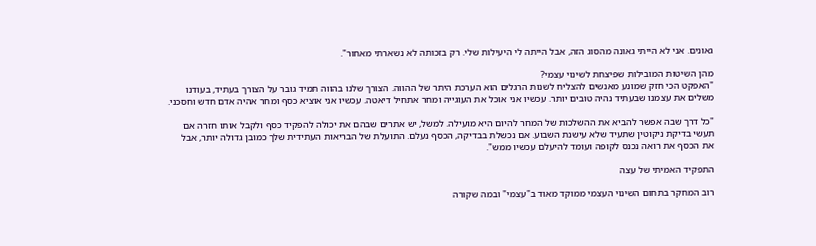גאונים. אני לא הייתי גאונה מהסוג הזה, אבל הייתה לי היעילות שלי. רק בזכותה לא נשארתי מאחור".

מהן השיטות המובילות שפיצחת לשינוי עצמי?
"האפקט הכי חזק שמונע מאנשים להצליח לשנות הרגלים הוא הערכת היתר של ההווה. הצורך שלנו בהווה תמיד גובר על הצורך בעתיד, בעודנו משלים את עצמנו שבעתיד נהיה טובים יותר. עכשיו אני אוכל את העוגייה ומחר אתחיל דיאטה. עכשיו אני אוציא כסף ומחר אהיה אדם חדש וחסכני.

"כל דרך שבה אפשר להביא את ההשלכות של המחר להיום היא מועילה. למשל, יש אתרים שבהם את יכולה להפקיד כסף ולקבל אותו חזרה אם תעשי בדיקת ניקוטין שתעיד שלא עישנת השבוע. אם נכשלת בבדיקה, הכסף נעלם. התועלת של הבריאות העתידית שלך כמובן גדולה יותר, אבל את הכסף את רואה נכנס לקופה ועומד להיעלם עכשיו ממש".

התפקיד האמיתי של עצה

רוב המחקר בתחום השינוי העצמי ממוקד מאוד ב"עצמי" ובמה שקורה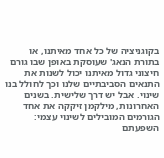בקוגניציה של כל אחד מאיתנו, או בתורת הנאג' שעוסקת באופן שבו גורם חיצוני גדול מאיתנו יכול לשנות את התנאים הסביבתיים שלנו וכך לחולל בנו שינוי. אבל יש דרך שלישית. בשנים האחרונות, מילקמן זיקקה את אחד הגורמים המובילים לשינוי עצמי: השפעתם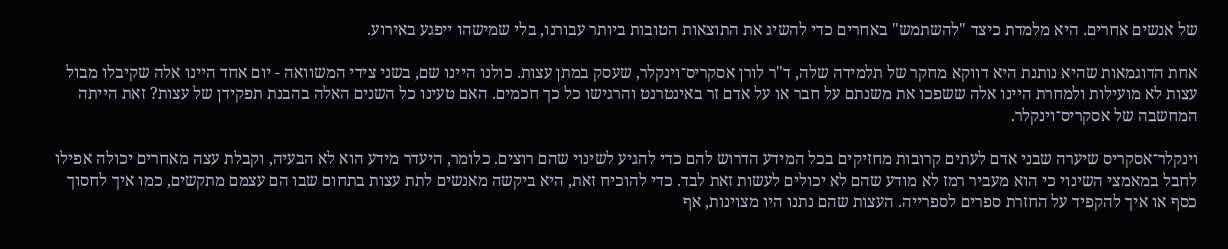של אנשים אחרים. היא מלמדת כיצד "להשתמש" באחרים כדי להשיג את התוצאות הטובות ביותר עבורנו, בלי שמישהו ייפגע באירוע.

אחת הדוגמאות שהיא נותנת היא דווקא מחקר של תלמידה שלה, ד"ר לורן אסקריס־וינקלר, שעסק במתן עצות. כולנו היינו שם, בשני צידי המשוואה - יום אחד היינו אלה שקיבלו מבול עצות לא מועילות ולמחרת היינו אלה ששפכו את משנתם על חבר או על אדם זר באינטרנט והרגישו כל כך חכמים. האם טעינו כל השנים האלה בהבנת תפקידן של עצות? זאת הייתה המחשבה של אסקריס־וינקלר.

וינקלר־אסקריס שיערה שבני אדם לעתים קרובות מחזיקים בכל המידע הדרוש להם כדי להגיע לשינוי שהם רוצים. כלומר, היעדר מידע הוא לא הבעיה, וקבלת עצה מאחרים יכולה אפילו לחבל במאמצי השינוי כי הוא מעביר רמז לא מודע שהם לא יכולים לעשות זאת לבד. כדי להוכיח זאת, היא ביקשה מאנשים לתת עצות בתחום שבו הם עצמם מתקשים, כמו איך לחסוך כסף או איך להקפיד על החזרת ספרים לספרייה. העצות שהם נתנו היו מצוינות, אף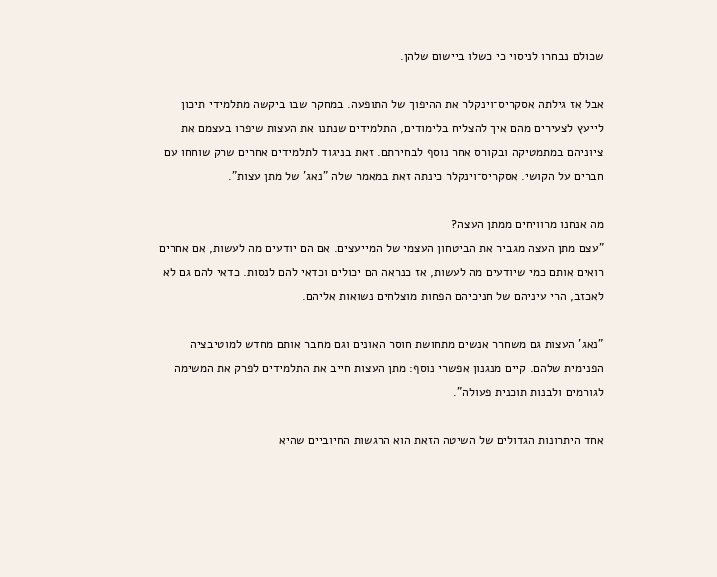שכולם נבחרו לניסוי כי כשלו ביישום שלהן.

אבל אז גילתה אסקריס־וינקלר את ההיפוך של התופעה. במחקר שבו ביקשה מתלמידי תיכון לייעץ לצעירים מהם איך להצליח בלימודים, התלמידים שנתנו את העצות שיפרו בעצמם את ציוניהם במתמטיקה ובקורס אחר נוסף לבחירתם. זאת בניגוד לתלמידים אחרים שרק שוחחו עם חברים על הקושי. אסקריס־וינקלר כינתה זאת במאמר שלה "נאג' של מתן עצות".

מה אנחנו מרוויחים ממתן העצה?
"עצם מתן העצה מגביר את הביטחון העצמי של המייעצים. אם הם יודעים מה לעשות, אם אחרים רואים אותם כמי שיודעים מה לעשות, אז כנראה הם יכולים וכדאי להם לנסות. כדאי להם גם לא לאכזב, הרי עיניהם של חניכיהם הפחות מוצלחים נשואות אליהם.

"נאג' העצות גם משחרר אנשים מתחושת חוסר האונים וגם מחבר אותם מחדש למוטיבציה הפנימית שלהם. קיים מנגנון אפשרי נוסף: מתן העצות חייב את התלמידים לפרק את המשימה לגורמים ולבנות תוכנית פעולה".

אחד היתרונות הגדולים של השיטה הזאת הוא הרגשות החיוביים שהיא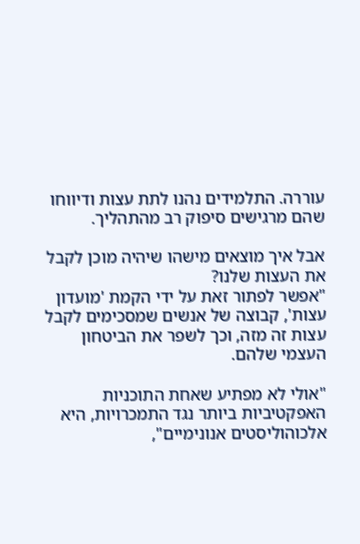עוררה. התלמידים נהנו לתת עצות ודיווחו שהם מרגישים סיפוק רב מהתהליך.

אבל איך מוצאים מישהו שיהיה מוכן לקבל את העצות שלנו?
"אפשר לפתור זאת על ידי הקמת 'מועדון עצות', קבוצה של אנשים שמסכימים לקבל עצות זה מזה, וכך לשפר את הביטחון העצמי שלהם.

"אולי לא מפתיע שאחת התוכניות האפקטיביות ביותר נגד התמכרויות, היא אלכוהוליסטים אנונימיים",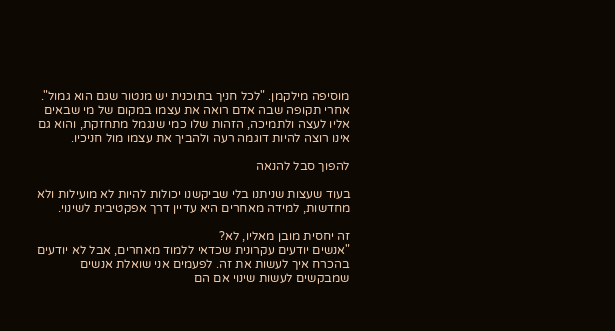מוסיפה מילקמן. "לכל חניך בתוכנית יש מנטור שגם הוא גמול". אחרי תקופה שבה אדם רואה את עצמו במקום של מי שבאים אליו לעצה ולתמיכה, הזהות שלו כמי שנגמל מתחזקת, והוא גם אינו רוצה להיות דוגמה רעה ולהביך את עצמו מול חניכיו.

להפוך סבל להנאה

בעוד שעצות שניתנו בלי שביקשנו יכולות להיות לא מועילות ולא מחדשות, למידה מאחרים היא עדיין דרך אפקטיבית לשינוי.

זה יחסית מובן מאליו, לא?
"אנשים יודעים עקרונית שכדאי ללמוד מאחרים, אבל לא יודעים בהכרח איך לעשות את זה. לפעמים אני שואלת אנשים שמבקשים לעשות שינוי אם הם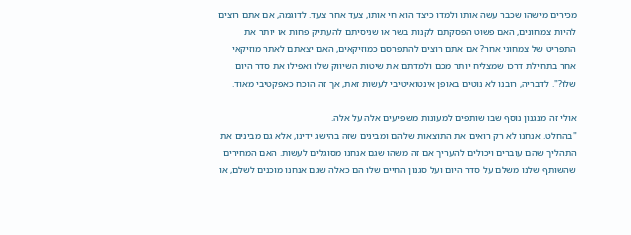מכירים מישהו שכבר עשה אותו ולמדו כיצד הוא חי אותו, צעד אחר צעד. לדוגמה, אם אתם רוצים להיות צמחונים, האם פשוט הפסקתם לקנות בשר או שניסיתם להעתיק פחות או יותר את התפריט של צמחוני אחר? אם אתם רוצים להתפרסם כמוזיקאים, האם יצאתם לאתר מוזיקאי אחר בתחילת דרכו שמצליח יותר מכם ולמדתם את שיטות השיווק שלו ואפילו את סדר היום שלו?". לדבריה, רובנו לא נוטים באופן אינטואיטיבי לעשות זאת, אך זה הוכח כאפקטיבי מאוד.

אולי זה מנגנון נוסף שבו שותפים למעונות משפיעים אלה על אלה.
"בהחלט. אנחנו לא רק רואים את התוצאות שלהם ומבינים שזה בהישג ידינו, אלא גם מבינים את התהליך שהם עוברים ויכולים להעריך אם זה משהו שגם אנחנו מסוגלים לעשות. האם המחירים שהשותף שלנו משלם על סדר היום ועל סגנון החיים שלו הם כאלה שגם אנחנו מוכנים לשלם, או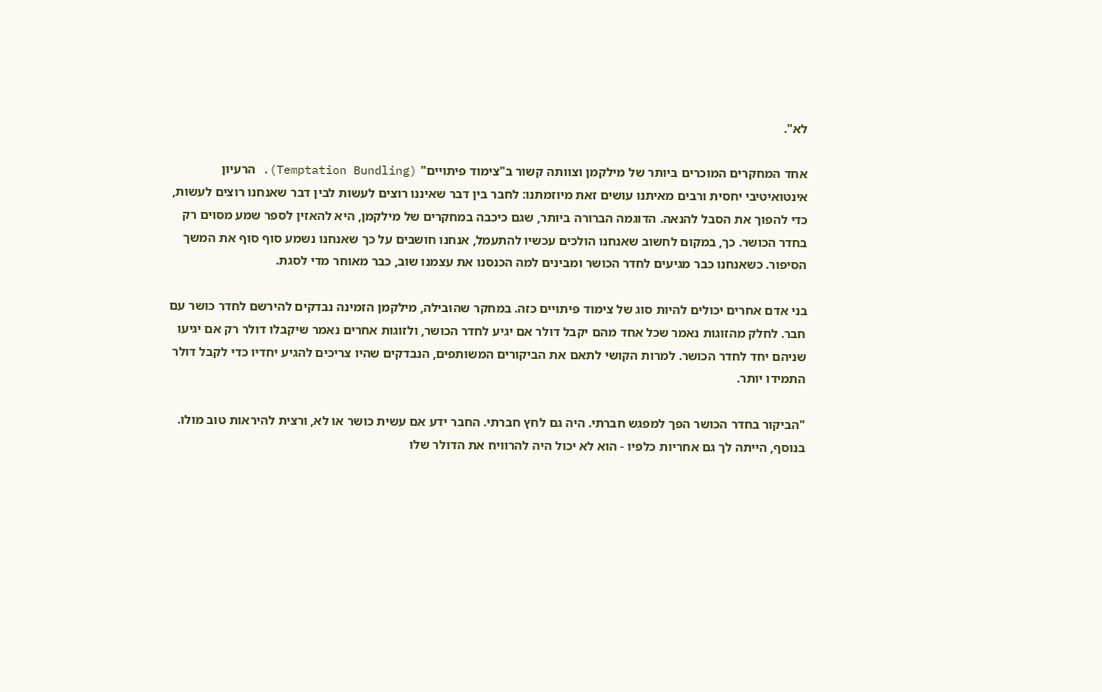לא".

אחד המחקרים המוכרים ביותר של מילקמן וצוותה קשור ב"צימוד פיתויים" (Temptation Bundling). הרעיון אינטואיטיבי יחסית ורבים מאיתנו עושים זאת מיוזמתנו: לחבר בין דבר שאיננו רוצים לעשות לבין דבר שאנחנו רוצים לעשות, כדי להפוך את הסבל להנאה. הדוגמה הברורה ביותר, שגם כיכבה במחקרים של מילקמן, היא להאזין לספר שמע מסוים רק בחדר הכושר. כך, במקום לחשוב שאנחנו הולכים עכשיו להתעמל, אנחנו חושבים על כך שאנחנו נשמע סוף סוף את המשך הסיפור. כשאנחנו כבר מגיעים לחדר הכושר ומבינים למה הכנסנו את עצמנו שוב, כבר מאוחר מדי לסגת.

בני אדם אחרים יכולים להיות סוג של צימוד פיתויים כזה. במחקר שהובילה, מילקמן הזמינה נבדקים להירשם לחדר כושר עם חבר. לחלק מהזוגות נאמר שכל אחד מהם יקבל דולר אם יגיע לחדר הכושר, ולזוגות אחרים נאמר שיקבלו דולר רק אם יגיעו שניהם יחד לחדר הכושר. למרות הקושי לתאם את הביקורים המשותפים, הנבדקים שהיו צריכים להגיע יחדיו כדי לקבל דולר התמידו יותר.

"הביקור בחדר הכושר הפך למפגש חברתי. היה גם לחץ חברתי. החבר ידע אם עשית כושר או לא, ורצית להיראות טוב מולו. בנוסף, הייתה לך גם אחריות כלפיו - הוא לא יכול היה להרוויח את הדולר שלו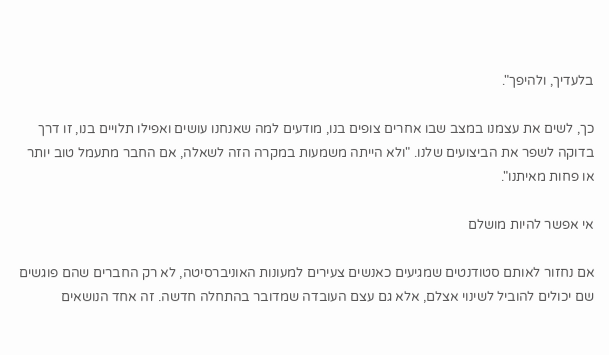בלעדיך, ולהיפך".

כך, לשים את עצמנו במצב שבו אחרים צופים בנו, מודעים למה שאנחנו עושים ואפילו תלויים בנו, זו דרך בדוקה לשפר את הביצועים שלנו. "ולא הייתה משמעות במקרה הזה לשאלה, אם החבר מתעמל טוב יותר או פחות מאיתנו".

אי אפשר להיות מושלם

אם נחזור לאותם סטודנטים שמגיעים כאנשים צעירים למעונות האוניברסיטה, לא רק החברים שהם פוגשים שם יכולים להוביל לשינוי אצלם, אלא גם עצם העובדה שמדובר בהתחלה חדשה. זה אחד הנושאים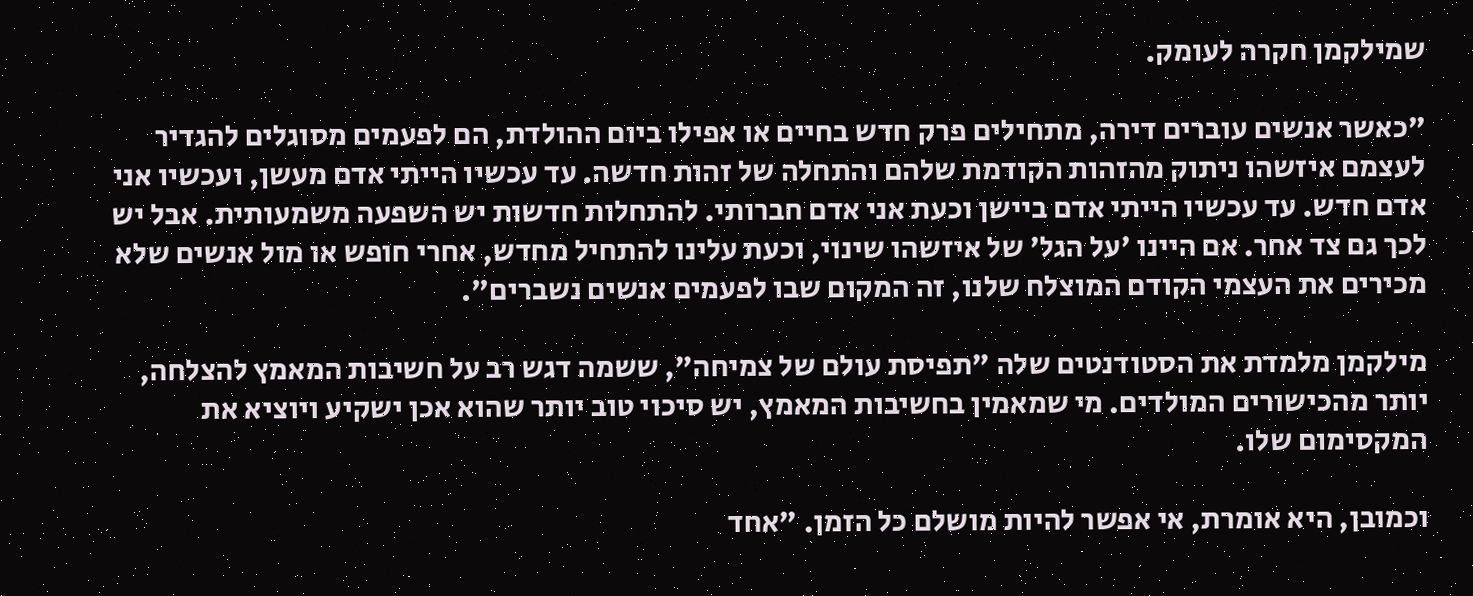שמילקמן חקרה לעומק.

"כאשר אנשים עוברים דירה, מתחילים פרק חדש בחיים או אפילו ביום ההולדת, הם לפעמים מסוגלים להגדיר לעצמם איזשהו ניתוק מהזהות הקודמת שלהם והתחלה של זהות חדשה. עד עכשיו הייתי אדם מעשן, ועכשיו אני אדם חדש. עד עכשיו הייתי אדם ביישן וכעת אני אדם חברותי. להתחלות חדשות יש השפעה משמעותית. אבל יש לכך גם צד אחר. אם היינו 'על הגל' של איזשהו שינוי, וכעת עלינו להתחיל מחדש, אחרי חופש או מול אנשים שלא מכירים את העצמי הקודם המוצלח שלנו, זה המקום שבו לפעמים אנשים נשברים".

מילקמן מלמדת את הסטודנטים שלה "תפיסת עולם של צמיחה", ששמה דגש רב על חשיבות המאמץ להצלחה, יותר מהכישורים המולדים. מי שמאמין בחשיבות המאמץ, יש סיכוי טוב יותר שהוא אכן ישקיע ויוציא את המקסימום שלו.

וכמובן, היא אומרת, אי אפשר להיות מושלם כל הזמן. "אחד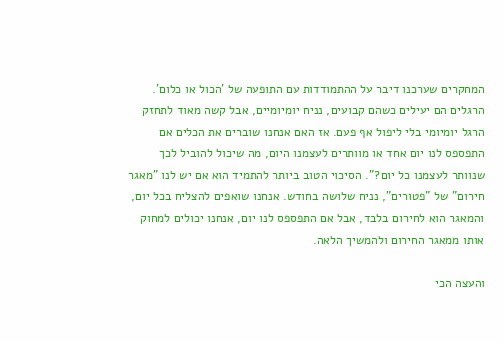המחקרים שערכנו דיבר על ההתמודדות עם התופעה של 'הכול או כלום'. הרגלים הם יעילים כשהם קבועים, נניח יומיומיים, אבל קשה מאוד לתחזק הרגל יומיומי בלי ליפול אף פעם. אז האם אנחנו שוברים את הכלים אם התפספס לנו יום אחד או מוותרים לעצמנו היום, מה שיכול להוביל לכך שנוותר לעצמנו כל יום?". הסיכוי הטוב ביותר להתמיד הוא אם יש לנו "מאגר חירום" של "פטורים", נניח שלושה בחודש. אנחנו שואפים להצליח בכל יום, והמאגר הוא לחירום בלבד, אבל אם התפספס לנו יום, אנחנו יכולים למחוק אותו ממאגר החירום ולהמשיך הלאה.

והעצה הכי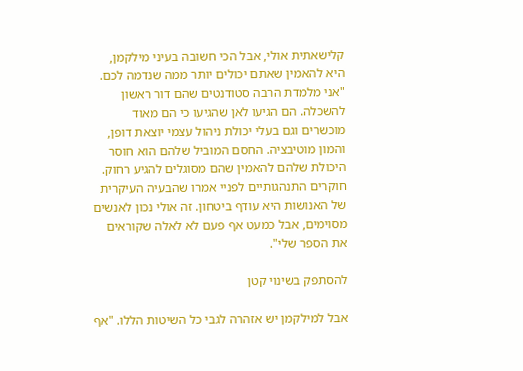קלישאתית אולי, אבל הכי חשובה בעיני מילקמן, היא להאמין שאתם יכולים יותר ממה שנדמה לכם. "אני מלמדת הרבה סטודנטים שהם דור ראשון להשכלה. הם הגיעו לאן שהגיעו כי הם מאוד מוכשרים וגם בעלי יכולת ניהול עצמי יוצאת דופן, והמון מוטיבציה. החסם המוביל שלהם הוא חוסר היכולת שלהם להאמין שהם מסוגלים להגיע רחוק. חוקרים התנהגותיים לפניי אמרו שהבעיה העיקרית של האנושות היא עודף ביטחון. זה אולי נכון לאנשים מסוימים, אבל כמעט אף פעם לא לאלה שקוראים את הספר שלי".

להסתפק בשינוי קטן

אבל למילקמן יש אזהרה לגבי כל השיטות הללו. "אף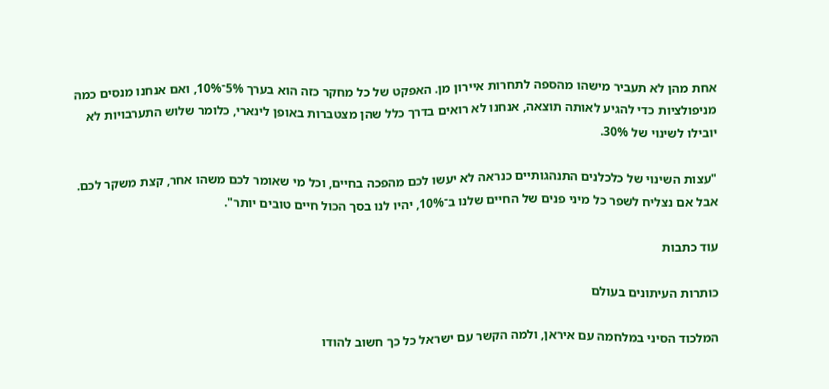אחת מהן לא תעביר מישהו מהספה לתחרות איירון מן. האפקט של כל מחקר כזה הוא בערך 5%־10%, ואם אנחנו מנסים כמה מניפולציות כדי להגיע לאותה תוצאה, אנחנו לא רואים בדרך כלל שהן מצטברות באופן לינארי, כלומר שלוש התערבויות לא יובילו לשינוי של 30%.

"עצות השינוי של כלכלנים התנהגותיים כנראה לא יעשו לכם מהפכה בחיים, וכל מי שאומר לכם משהו אחר, קצת משקר לכם. אבל אם נצליח לשפר כל מיני פנים של החיים שלנו ב־10%, יהיו לנו בסך הכול חיים טובים יותר".

עוד כתבות

כותרות העיתונים בעולם

המלכוד הסיני במלחמה עם איראן, ולמה הקשר עם ישראל כל כך חשוב להודו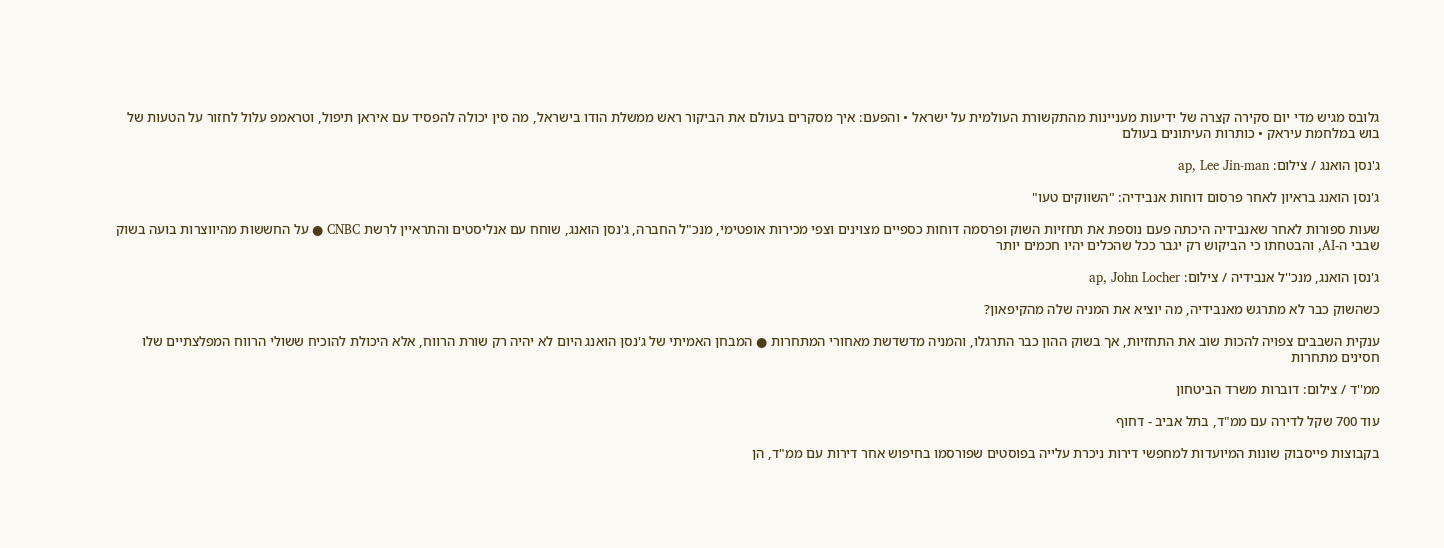גלובס מגיש מדי יום סקירה קצרה של ידיעות מעניינות מהתקשורת העולמית על ישראל • והפעם: איך מסקרים בעולם את הביקור ראש ממשלת הודו בישראל, מה סין יכולה להפסיד עם איראן תיפול, וטראמפ עלול לחזור על הטעות של בוש במלחמת עיראק • כותרות העיתונים בעולם

ג'נסן הואנג / צילום: ap, Lee Jin-man

ג'נסן הואנג בראיון לאחר פרסום דוחות אנבידיה: "השווקים טעו"

שעות ספורות לאחר שאנבידיה היכתה פעם נוספת את תחזיות השוק ופרסמה דוחות כספיים מצוינים וצפי מכירות אופטימי, מנכ"ל החברה, ג'נסן הואנג, שוחח עם אנליסטים והתראיין לרשת CNBC ● על החששות מהיווצרות בועה בשוק שבבי ה-AI, והבטחתו כי הביקוש רק יגבר ככל שהכלים יהיו חכמים יותר

ג'נסן הואנג, מנכ''ל אנבידיה / צילום: ap, John Locher

כשהשוק כבר לא מתרגש מאנבידיה, מה יוציא את המניה שלה מהקיפאון?

ענקית השבבים צפויה להכות שוב את התחזיות, אך בשוק ההון כבר התרגלו, והמניה מדשדשת מאחורי המתחרות ● המבחן האמיתי של ג'נסן הואנג היום לא יהיה רק שורת הרווח, אלא היכולת להוכיח ששולי הרווח המפלצתיים שלו חסינים מתחרות

ממ''ד / צילום: דוברות משרד הביטחון

עוד 700 שקל לדירה עם ממ"ד, בתל אביב - דחוף

בקבוצות פייסבוק שונות המיועדות למחפשי דירות ניכרת עלייה בפוסטים שפורסמו בחיפוש אחר דירות עם ממ"ד, הן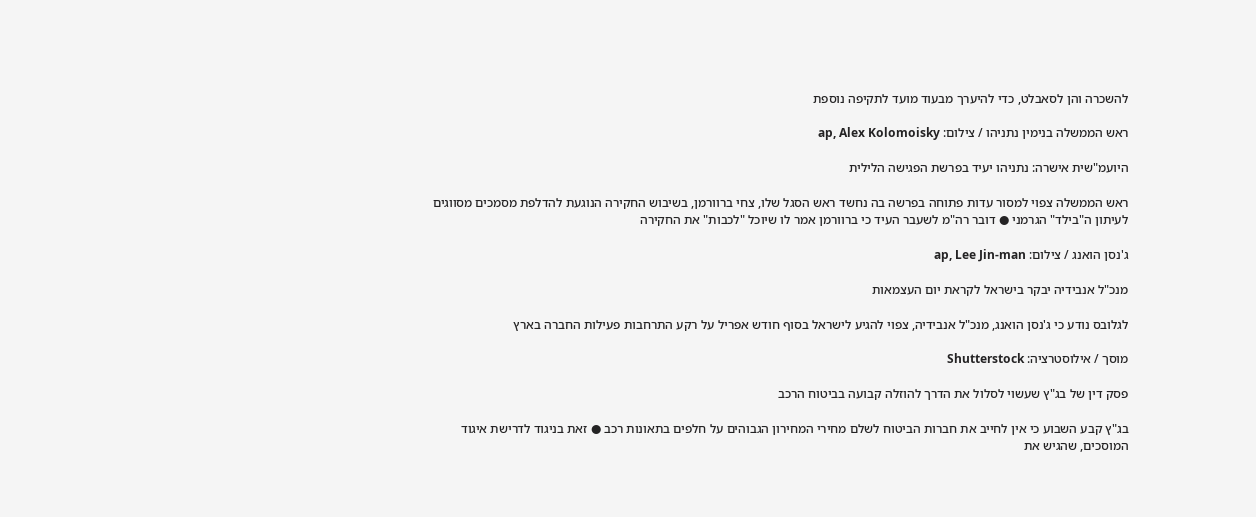להשכרה והן לסאבלט, כדי להיערך מבעוד מועד לתקיפה נוספת

ראש הממשלה בנימין נתניהו / צילום: ap, Alex Kolomoisky

היועמ"שית אישרה: נתניהו יעיד בפרשת הפגישה הלילית

ראש הממשלה צפוי למסור עדות פתוחה בפרשה בה נחשד ראש הסגל שלו, צחי ברוורמן, בשיבוש החקירה הנוגעת להדלפת מסמכים מסווגים לעיתון ה"בילד" הגרמני ● דובר רה"מ לשעבר העיד כי ברוורמן אמר לו שיוכל "לכבות" את החקירה

ג'נסן הואנג / צילום: ap, Lee Jin-man

מנכ"ל אנבידיה יבקר בישראל לקראת יום העצמאות

לגלובס נודע כי ג'נסן הואנג, מנכ"ל אנבידיה, צפוי להגיע לישראל בסוף חודש אפריל על רקע התרחבות פעילות החברה בארץ

מוסך / אילוסטרציה: Shutterstock

פסק דין של בג"ץ שעשוי לסלול את הדרך להוזלה קבועה בביטוח הרכב

בג"ץ קבע השבוע כי אין לחייב את חברות הביטוח לשלם מחירי המחירון הגבוהים על חלפים בתאונות רכב ● זאת בניגוד לדרישת איגוד המוסכים, שהגיש את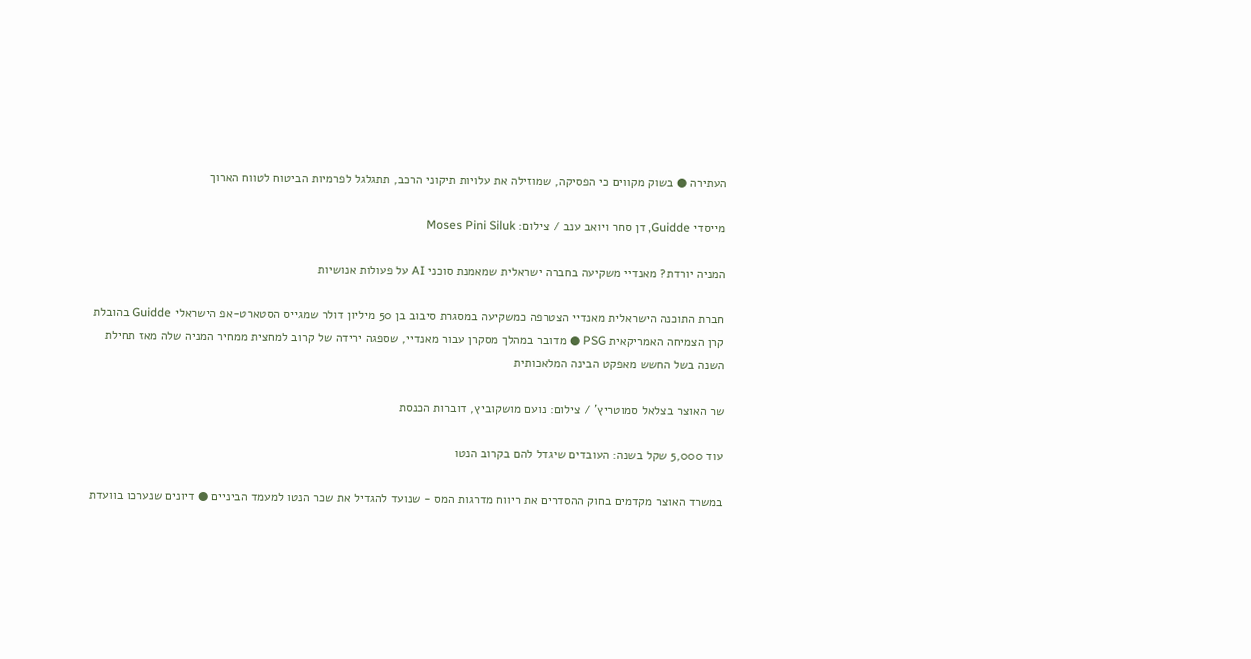העתירה ● בשוק מקווים כי הפסיקה, שמוזילה את עלויות תיקוני הרכב, תתגלגל לפרמיות הביטוח לטווח הארוך

מייסדי Guidde, דן סחר ויואב ענב / צילום: Moses Pini Siluk

המניה יורדת? מאנדיי משקיעה בחברה ישראלית שמאמנת סוכני AI על פעולות אנושיות

חברת התוכנה הישראלית מאנדיי הצטרפה כמשקיעה במסגרת סיבוב בן 50 מיליון דולר שמגייס הסטארט-אפ הישראלי Guidde בהובלת קרן הצמיחה האמריקאית PSG ● מדובר במהלך מסקרן עבור מאנדיי, שספגה ירידה של קרוב למחצית ממחיר המניה שלה מאז תחילת השנה בשל החשש מאפקט הבינה המלאכותית

שר האוצר בצלאל סמוטריץ' / צילום: נועם מושקוביץ, דוברות הכנסת

עוד 5,000 שקל בשנה: העובדים שיגדל להם בקרוב הנטו

במשרד האוצר מקדמים בחוק ההסדרים את ריווח מדרגות המס - שנועד להגדיל את שכר הנטו למעמד הביניים ● דיונים שנערכו בוועדת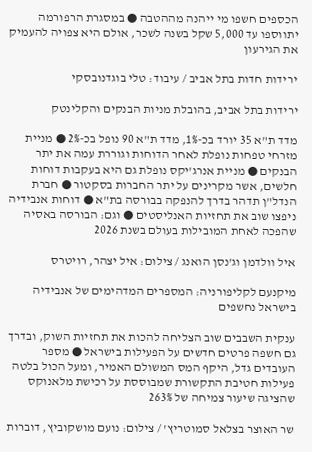הכספים חשפו מי ייהנה מההטבה ● במסגרת הרפורמה יתווספו עד 5,000 שקל בשנה לשכר, אולם היא צפויה להעמיק את הגירעון

ירידות חדות בתל אביב / עיבוד: טלי בוגדנובסקי

ירידות בתל אביב, בהובלת מניות הבנקים והקלינטק

מדד ת"א 35 יורד בכ-1%, מדד ת"א 90 נופל בכ-2% ● מניית מזרחי טפחות נופלת לאחר הדוחות וגוררת עמה את יתר הבנקים ● מניית אנרג'יקס נופלת גם היא בעקבות דוחות חלשים, אשר מקרינים על יתר החברות בסקטור ● חברת הנדל"ן תדהר בדרך להנפקה בבורסה בת"א ● דוחות אנבידיה ניפצו שוב את תחזיות האנליסטים ● וגם: הבורסה באסיה שהפכה לאחת המובילות בעולם בשנת 2026

איל וולדמן וג'נסן הואנג / צילום: איל יצהר, רויטרס

מיקנעם לקליפורניה: המספרים המדהימים של אנבידיה בישראל נחשפים

ענקית השבבים שוב הצליחה להכות את תחזיות השוק, ובדרך גם חשפה פרטים חדשים על הפעילות בישראל ● מספר העובדים גדל, היקף המס המשולם האמיר, ומעל הכול בלטה פעילות חטיבת התקשורת שמבוססת על רכישת מלאנוקס שהציגה שיעור צמיחה של 263%

שר האוצר בצלאל סמוטריץ' / צילום: נועם מושקוביץ, דוברות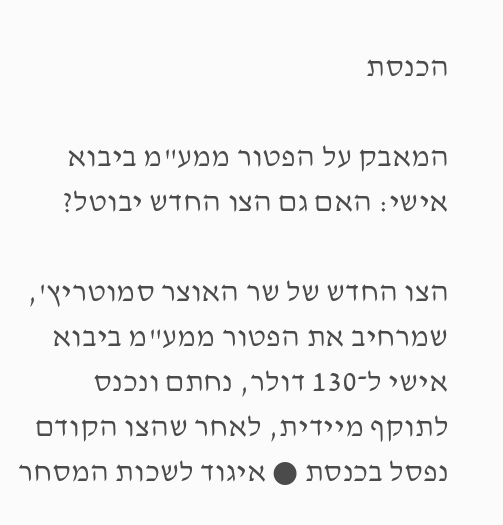הכנסת

המאבק על הפטור ממע"מ ביבוא אישי: האם גם הצו החדש יבוטל?

הצו החדש של שר האוצר סמוטריץ', שמרחיב את הפטור ממע"מ ביבוא אישי ל־130 דולר, נחתם ונכנס לתוקף מיידית, לאחר שהצו הקודם נפסל בכנסת ● איגוד לשכות המסחר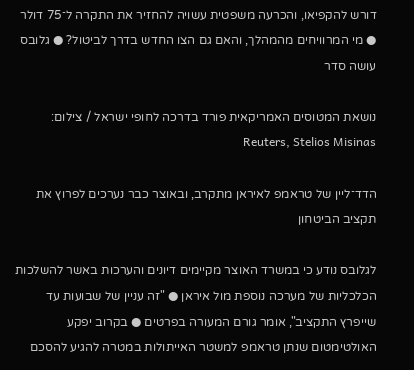דורש להקפיאו, והכרעה משפטית עשויה להחזיר את התקרה ל־75 דולר ● מי המרוויחים מהמהלך, והאם גם הצו החדש בדרך לביטול? ● גלובס עושה סדר

נושאת המטוסים האמריקאית פורד בדרכה לחופי ישראל / צילום: Reuters, Stelios Misinas

הדד־ליין של טראמפ לאיראן מתקרב, ובאוצר כבר נערכים לפרוץ את תקציב הביטחון

לגלובס נודע כי במשרד האוצר מקיימים דיונים והערכות באשר להשלכות הכלכליות של מערכה נוספת מול איראן ● "זה עניין של שבועות עד שייפרץ התקציב", אומר גורם המעורה בפרטים ● בקרוב יפקע האולטימטום שנתן טראמפ למשטר האייתולות במטרה להגיע להסכם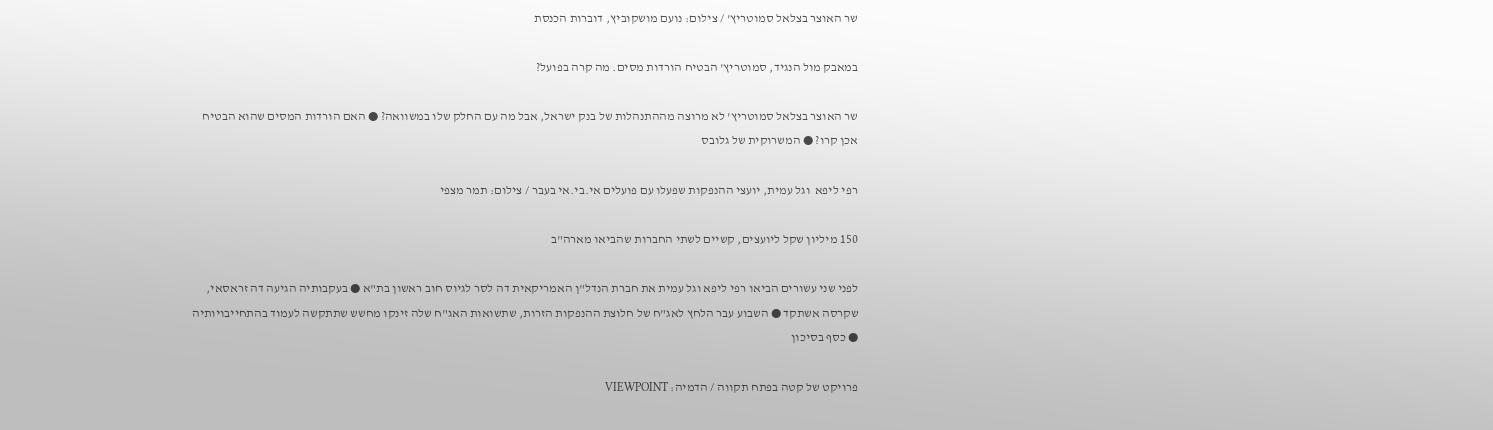שר האוצר בצלאל סמוטריץ' / צילום: נועם מושקוביץ, דוברות הכנסת

במאבק מול הנגיד, סמוטריץ' הבטיח הורדות מסים. מה קרה בפועל?

שר האוצר בצלאל סמוטריץ' לא מרוצה מההתנהלות של בנק ישראל, אבל מה עם החלק שלו במשוואה? ● האם הורדות המסים שהוא הבטיח אכן קרו? ● המשרוקית של גלובס

רפי ליפא  וגל עמית, יועצי ההנפקות שפעלו עם פועלים אי.בי.אי בעבר / צילום: תמר מצפי

150 מיליון שקל ליועצים, קשיים לשתי החברות שהביאו מארה"ב

לפני שני עשורים הביאו רפי ליפא וגל עמית את חברת הנדל"ן האמריקאית דה לסר לגיוס חוב ראשון בת"א ● בעקבותיה הגיעה דה זראסאי, שקרסה אשתקד ● השבוע עבר הלחץ לאג"ח של חלוצת ההנפקות הזרות, שתשואות האג"ח שלה זינקו מחשש שתתקשה לעמוד בהתחייבויותיה ● כסף בסיכון

פרויקט של קטה בפתח תקווה / הדמיה: VIEWPOINT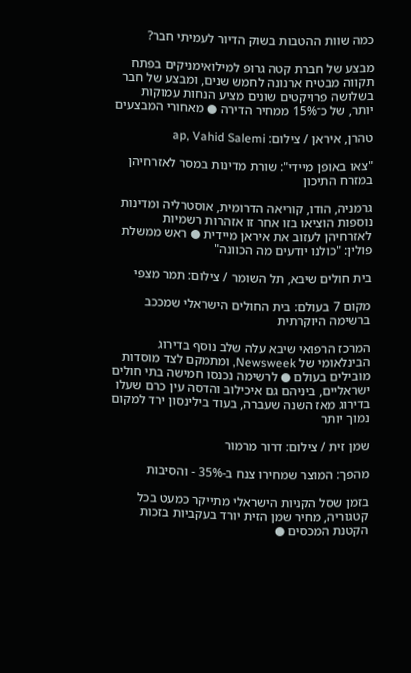כמה שוות ההטבות בשוק הדיור לעמיתי חבר?

מבצע של חברת קטה גרופ למילואימניקים בפתח תקווה מבטיח ארנונה לחמש שנים, ומבצע של חבר בשלושה פרויקטים שונים מציע הנחות עמוקות יותר, של כ־15% ממחיר הדירה ● מאחורי המבצעים

טהרן, איראן / צילום: ap, Vahid Salemi

"צאו באופן מיידי": שורת מדינות במסר לאזרחיהן במזרח התיכון

גרמניה, הודו, קוריאה הדרומית, אוסטרליה ומדינות נוספות הוציאו בזו אחר זו אזהרות רשמיות לאזרחיהן לעזוב את איראן מיידית ● ראש ממשלת פולין: "כולנו יודעים מה הכוונה"

בית חולים שיבא, תל השומר / צילום: תמר מצפי

מקום 7 בעולם: בית החולים הישראלי שמככב ברשימה היוקרתית

המרכז הרפואי שיבא עלה שלב נוסף בדירוג הבינלאומי של Newsweek, ומתמקם לצד מוסדות מובילים בעולם ● לרשימה נכנסו חמישה בתי חולים ישראליים, ביניהם גם איכילוב והדסה עין כרם שעלו בדירוג מאז השנה שעברה, בעוד בילינסון ירד למקום נמוך יותר

שמן זית / צילום: דרור מרמור

מהפך: המוצר שמחירו צנח ב-35% - והסיבות

בזמן שסל הקניות הישראלי מתייקר כמעט בכל קטגוריה, מחיר שמן הזית יורד בעקביות בזכות הקטנת המכסים ●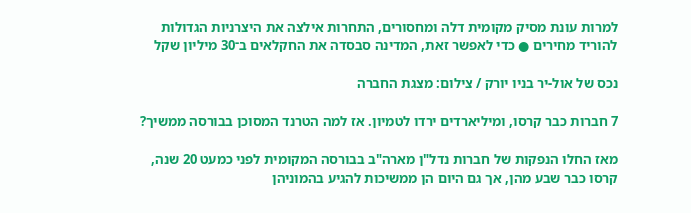למרות עונת מסיק מקומית דלה ומחסורים, התחרות אילצה את היצרניות הגדולות להוריד מחירים ● כדי לאפשר זאת, המדינה סבסדה את החקלאים ב־30 מיליון שקל

נכס של אול-יר בניו יורק / צילום: מצגת החברה

7 חברות כבר קרסו, ומיליארדים ירדו לטמיון. אז למה הטרנד המסוכן בבורסה ממשיך?

מאז החלו הנפקות של חברות נדל"ן מארה"ב בבורסה המקומית לפני כמעט 20 שנה, קרסו כבר שבע מהן, אך גם היום הן ממשיכות להגיע בהמוניהן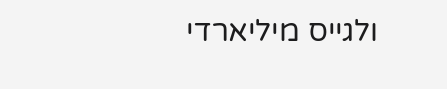ולגייס מיליארדי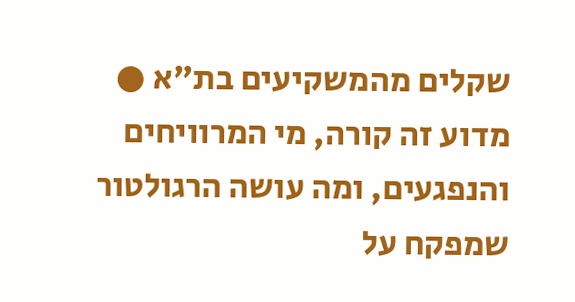שקלים מהמשקיעים בת"א ● מדוע זה קורה, מי המרוויחים והנפגעים, ומה עושה הרגולטור שמפקח על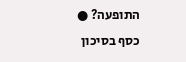התופעה? ● כסף בסיכון